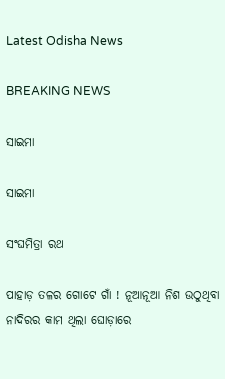Latest Odisha News

BREAKING NEWS

ସାଇମା

ସାଇମା

ସଂଘମିତ୍ରା ରଥ

ପାହାଡ଼ ତଳର ଗୋଟେ ଗାଁ ! ନୂଆନୂଆ ନିଶ ଉଠୁଥିବା ନାଦିରର କାମ ଥିଲା ଘୋଡ଼ାରେ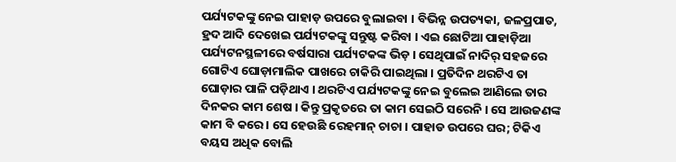ପର୍ଯ୍ୟଟକଙ୍କୁ ନେଇ ପାହାଡ଼ ଉପରେ ବୁଲାଇବା । ବିଭିନ୍ନ ଉପତ୍ୟକା, ଜଳପ୍ରପାତ, ହ୍ରଦ ଆଦି ଦେଖେଇ ପର୍ଯ୍ୟଟକଙ୍କୁ ସନ୍ତୁଷ୍ଟ କରିବା । ଏଇ ଛୋଟିଆ ପାହାଡ଼ିଆ ପର୍ଯ୍ୟଟନସ୍ଥଳୀରେ ବର୍ଷସାରା ପର୍ଯ୍ୟଟକଙ୍କ ଭିଡ଼ । ସେଥିପାଇଁ ନାଦିର୍ ସହଜରେ ଗୋଟିଏ ଘୋଡ଼ାମାଲିକ ପାଖରେ ଚାକିରି ପାଇଥିଲା । ପ୍ରତିଦିନ ଥରଟିଏ ତା ଘୋଡ଼ାର ପାଳି ପଡ଼ିଥାଏ । ଥରଟିଏ ପର୍ଯ୍ୟଟକଙ୍କୁ ନେଇ ବୁଲେଇ ଆଣିଲେ ତାର ଦିନକର କାମ ଶେଷ । କିନ୍ତୁ ପ୍ରକୃତରେ ତା କାମ ସେଇଠି ସରେନି । ସେ ଆଉଜଣଙ୍କ କାମ ବି କରେ । ସେ ହେଉଛି ରେହମାନ୍ ଚାଚା । ପାହାଡ ଉପରେ ଘର; ଟିକିଏ ବୟସ ଅଧିକ ବୋଲି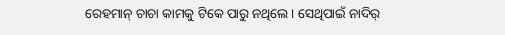ରେହମାନ୍ ଚାଚା କାମକୁ ଟିକେ ପାରୁ ନଥିଲେ । ସେଥିପାଇଁ ନାଦିର୍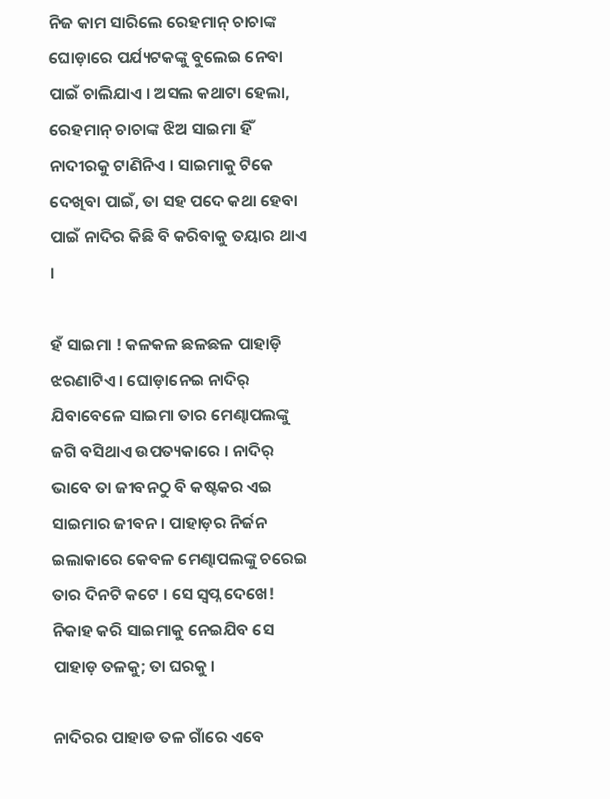ନିଜ କାମ ସାରିଲେ ରେହମାନ୍ ଚାଚାଙ୍କ ଘୋଡ଼ାରେ ପର୍ଯ୍ୟଟକଙ୍କୁ ବୁଲେଇ ନେବା ପାଇଁ ଚାଲିଯାଏ । ଅସଲ କଥାଟା ହେଲା, ରେହମାନ୍ ଚାଚାଙ୍କ ଝିଅ ସାଇମା ହିଁ ନାଦୀରକୁ ଟାଣିନିଏ । ସାଇମାକୁ ଟିକେ ଦେଖିବା ପାଇଁ, ତା ସହ ପଦେ କଥା ହେବା ପାଇଁ ନାଦିର କିଛି ବି କରିବାକୁ ତୟାର ଥାଏ ।

ହଁ ସାଇମା ! କଳକଳ ଛଳଛଳ ପାହାଡ଼ି ଝରଣାଟିଏ । ଘୋଡ଼ାନେଇ ନାଦିର୍ ଯିବାବେଳେ ସାଇମା ତାର ମେଣ୍ଢାପଲଙ୍କୁ ଜଗି ବସିଥାଏ ଉପତ୍ୟକାରେ । ନାଦିର୍ ଭାବେ ତା ଜୀବନଠୁ ବି କଷ୍ଟକର ଏଇ ସାଇମାର ଜୀବନ । ପାହାଡ଼ର ନିର୍ଜନ ଇଲାକାରେ କେବଳ ମେଣ୍ଢାପଲଙ୍କୁ ଚରେଇ ତାର ଦିନଟି କଟେ । ସେ ସ୍ୱପ୍ନ ଦେଖେ! ନିକାହ କରି ସାଇମାକୁ ନେଇଯିବ ସେ ପାହାଡ଼ ତଳକୁ; ତା ଘରକୁ ।

ନାଦିରର ପାହାଡ ତଳ ଗାଁରେ ଏବେ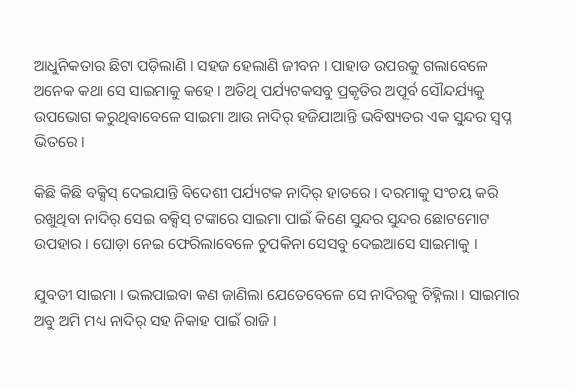ଆଧୁନିକତାର ଛିଟା ପଡ଼ିଲାଣି । ସହଜ ହେଲାଣି ଜୀବନ । ପାହାଡ ଉପରକୁ ଗଲାବେଳେ ଅନେକ କଥା ସେ ସାଇମାକୁ କହେ । ଅତିଥି ପର୍ଯ୍ୟଟକସବୁ ପ୍ରକୃତିର ଅପୂର୍ବ ସୌନ୍ଦର୍ଯ୍ୟକୁ ଉପଭୋଗ କରୁଥିବାବେଳେ ସାଇମା ଆଉ ନାଦିର୍ ହଜିଯାଆନ୍ତି ଭବିଷ୍ୟତର ଏକ ସୁନ୍ଦର ସ୍ୱପ୍ନ ଭିତରେ ।

କିଛି କିଛି ବକ୍ସିସ୍ ଦେଇଯାନ୍ତି ବିଦେଶୀ ପର୍ଯ୍ୟଟକ ନାଦିର୍ ହାତରେ । ଦରମାକୁ ସଂଚୟ କରି ରଖୁଥିବା ନାଦିର୍ ସେଇ ବକ୍ସିସ୍ ଟଙ୍କାରେ ସାଇମା ପାଇଁ କିଣେ ସୁନ୍ଦର ସୁନ୍ଦର ଛୋଟମୋଟ ଉପହାର । ଘୋଡ଼ା ନେଇ ଫେରିଲାବେଳେ ଚୁପକିନା ସେସବୁ ଦେଇଆସେ ସାଇମାକୁ ।

ଯୁବତୀ ସାଇମା । ଭଲପାଇବା କଣ ଜାଣିଲା ଯେତେବେଳେ ସେ ନାଦିରକୁ ଚିହ୍ନିଲା । ସାଇମାର ଅବୁ ଅମି ମଧ୍ୟ ନାଦିର୍ ସହ ନିକାହ ପାଇଁ ରାଜି ।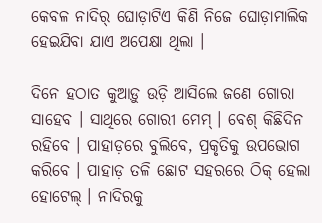କେବଳ ନାଦିର୍ ଘୋଡ଼ାଟିଏ କିଣି ନିଜେ ଘୋଡ଼ାମାଲିକ ହେଇଯିବା ଯାଏ ଅପେକ୍ଷା ଥିଲା ।

ଦିନେ ହଠାତ କୁଆଡ଼ୁ ଉଡ଼ି ଆସିଲେ ଜଣେ ଗୋରା ସାହେବ । ସାଥିରେ ଗୋରୀ ମେମ୍ । ବେଶ୍‍ କିଛିଦିନ ରହିବେ । ପାହାଡ଼ରେ ବୁଲିବେ, ପ୍ରକୃତିକୁ ଉପଭୋଗ କରିବେ । ପାହାଡ଼ ତଳି ଛୋଟ ସହରରେ ଠିକ୍ ହେଲା ହୋଟେଲ୍ । ନାଦିରକୁ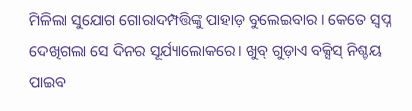ମିଳିଲା ସୁଯୋଗ ଗୋରାଦମ୍ପତ୍ତିଙ୍କୁ ପାହାଡ଼ ବୁଲେଇବାର । କେତେ ସ୍ୱପ୍ନ ଦେଖିଗଲା ସେ ଦିନର ସୂର୍ଯ୍ୟାଲୋକରେ। ଖୁବ୍ ଗୁଡ଼ାଏ ବକ୍ସିସ୍ ନିଶ୍ଚୟ ପାଇବ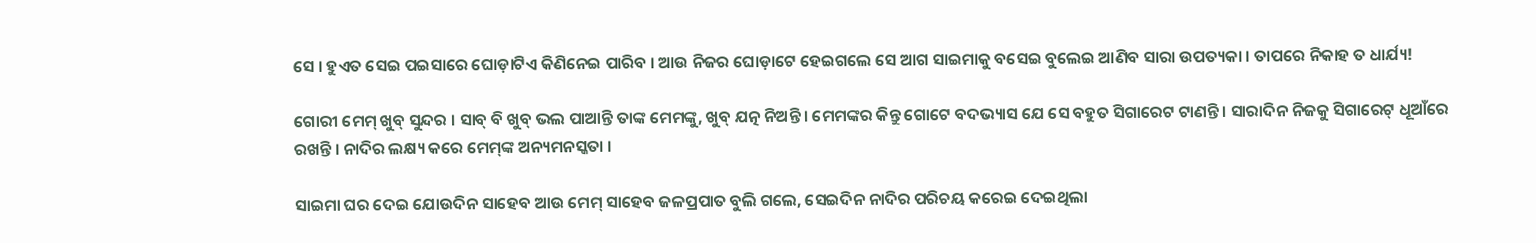ସେ । ହୁଏତ ସେଇ ପଇସାରେ ଘୋଡ଼ାଟିଏ କିଣିନେଇ ପାରିବ । ଆଉ ନିଜର ଘୋଡ଼ାଟେ ହେଇଗଲେ ସେ ଆଗ ସାଇମାକୁ ବସେଇ ବୁଲେଇ ଆଣିବ ସାରା ଉପତ୍ୟକା । ତାପରେ ନିକାହ ତ ଧାର୍ଯ୍ୟ!

ଗୋରୀ ମେମ୍ ଖୁବ୍ ସୁନ୍ଦର । ସାବ୍ ବି ଖୁବ୍ ଭଲ ପାଆନ୍ତି ତାଙ୍କ ମେମଙ୍କୁ, ଖୁବ୍ ଯତ୍ନ ନିଅନ୍ତି । ମେମଙ୍କର କିନ୍ତୁ ଗୋଟେ ବଦଭ୍ୟାସ ଯେ ସେ ବହୁତ ସିଗାରେଟ ଟାଣନ୍ତି । ସାରାଦିନ ନିଜକୁ ସିଗାରେଟ୍‍ ଧୂଆଁରେ ରଖନ୍ତି । ନାଦିର ଲକ୍ଷ୍ୟ କରେ ମେମ୍‍ଙ୍କ ଅନ୍ୟମନସ୍କତା ।

ସାଇମା ଘର ଦେଇ ଯୋଉଦିନ ସାହେବ ଆଉ ମେମ୍ ସାହେବ ଜଳପ୍ରପାତ ବୁଲି ଗଲେ, ସେଇଦିନ ନାଦିର ପରିଚୟ କରେଇ ଦେଇଥିଲା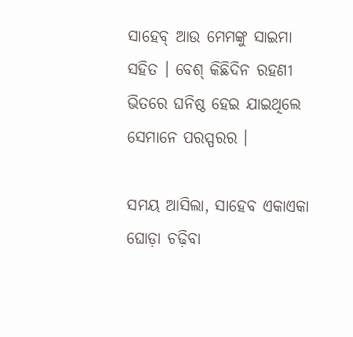ସାହେବ୍‍ ଆଉ ମେମଙ୍କୁ ସାଇମା ସହିତ । ବେଶ୍‍ କିଛିଦିନ ରହଣୀ ଭିତରେ ଘନିଷ୍ଠ ହେଇ ଯାଇଥିଲେ ସେମାନେ ପରସ୍ପରର ।

ସମୟ ଆସିଲା, ସାହେବ ଏକାଏକା ଘୋଡ଼ା ଚଢ଼ିବା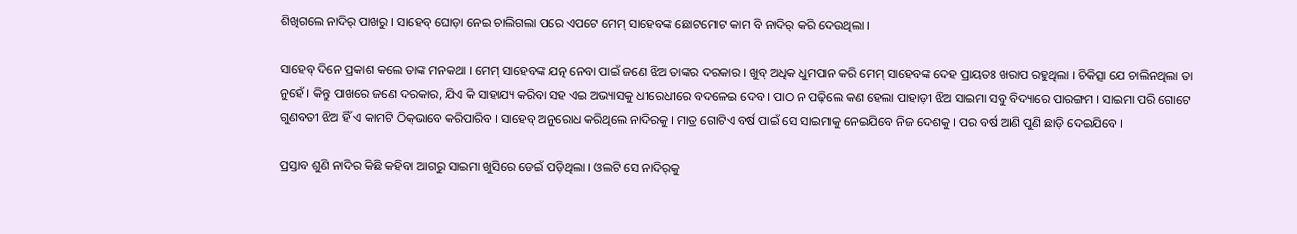ଶିଖିଗଲେ ନାଦିର୍ ପାଖରୁ । ସାହେବ୍‍ ଘୋଡ଼ା ନେଇ ଚାଲିଗଲା ପରେ ଏପଟେ ମେମ୍ ସାହେବଙ୍କ ଛୋଟମୋଟ କାମ ବି ନାଦିର୍ କରି ଦେଉଥିଲା ।

ସାହେବ୍ ଦିନେ ପ୍ରକାଶ କଲେ ତାଙ୍କ ମନକଥା । ମେମ୍ ସାହେବଙ୍କ ଯତ୍ନ ନେବା ପାଇଁ ଜଣେ ଝିଅ ତାଙ୍କର ଦରକାର । ଖୁବ୍ ଅଧିକ ଧୁମପାନ କରି ମେମ୍ ସାହେବଙ୍କ ଦେହ ପ୍ରାୟତଃ ଖରାପ ରହୁଥିଲା । ଚିକିତ୍ସା ଯେ ଚାଲିନଥିଲା ତା ନୁହେଁ । କିନ୍ତୁ ପାଖରେ ଜଣେ ଦରକାର, ଯିଏ କି ସାହାଯ୍ୟ କରିବା ସହ ଏଇ ଅଭ୍ୟାସକୁ ଧୀରେଧୀରେ ବଦଳେଇ ଦେବ । ପାଠ ନ ପଢ଼ିଲେ କଣ ହେଲା ପାହାଡ଼ୀ ଝିଅ ସାଇମା ସବୁ ବିଦ୍ୟାରେ ପାରଙ୍ଗମ । ସାଇମା ପରି ଗୋଟେ ଗୁଣବତୀ ଝିଅ ହିଁ ଏ କାମଟି ଠିକ୍‍ଭାବେ କରିପାରିବ । ସାହେବ୍‍ ଅନୁରୋଧ କରିଥିଲେ ନାଦିରକୁ । ମାତ୍ର ଗୋଟିଏ ବର୍ଷ ପାଇଁ ସେ ସାଇମାକୁ ନେଇଯିବେ ନିଜ ଦେଶକୁ । ପର ବର୍ଷ ଆଣି ପୁଣି ଛାଡ଼ି ଦେଇଯିବେ ।

ପ୍ରସ୍ତାବ ଶୁଣି ନାଦିର କିଛି କହିବା ଆଗରୁ ସାଇମା ଖୁସିରେ ଡେଇଁ ପଡ଼ିଥିଲା । ଓଲଟି ସେ ନାଦିର୍‍କୁ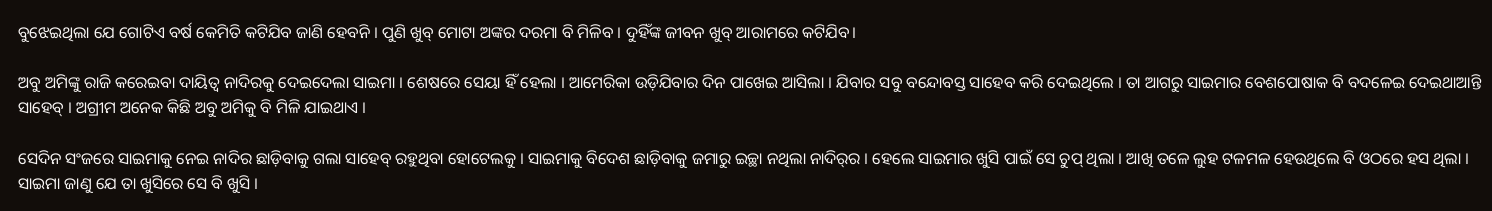ବୁଝେଇଥିଲା ଯେ ଗୋଟିଏ ବର୍ଷ କେମିତି କଟିଯିବ ଜାଣି ହେବନି । ପୁଣି ଖୁବ୍ ମୋଟା ଅଙ୍କର ଦରମା ବି ମିଳିବ । ଦୁହିଁଙ୍କ ଜୀବନ ଖୁବ୍ ଆରାମରେ କଟିଯିବ।

ଅବୁ ଅମିଙ୍କୁ ରାଜି କରେଇବା ଦାୟିତ୍ୱ ନାଦିରକୁ ଦେଇଦେଲା ସାଇମା । ଶେଷରେ ସେୟା ହିଁ ହେଲା । ଆମେରିକା ଉଡ଼ିଯିବାର ଦିନ ପାଖେଇ ଆସିଲା । ଯିବାର ସବୁ ବନ୍ଦୋବସ୍ତ ସାହେବ କରି ଦେଇଥିଲେ । ତା ଆଗରୁ ସାଇମାର ବେଶପୋଷାକ ବି ବଦଳେଇ ଦେଇଥାଆନ୍ତି ସାହେବ୍ । ଅଗ୍ରୀମ ଅନେକ କିଛି ଅବୁ ଅମିକୁ ବି ମିଳି ଯାଇଥାଏ ।

ସେଦିନ ସଂଜରେ ସାଇମାକୁ ନେଇ ନାଦିର ଛାଡ଼ିବାକୁ ଗଲା ସାହେବ୍‍ ରହୁଥିବା ହୋଟେଲକୁ । ସାଇମାକୁ ବିଦେଶ ଛାଡ଼ିବାକୁ ଜମାରୁ ଇଚ୍ଛା ନଥିଲା ନାଦିର୍‍ର । ହେଲେ ସାଇମାର ଖୁସି ପାଇଁ ସେ ଚୁପ୍‍ ଥିଲା । ଆଖି ତଳେ ଲୁହ ଟଳମଳ ହେଉଥିଲେ ବି ଓଠରେ ହସ ଥିଲା । ସାଇମା ଜାଣୁ ଯେ ତା ଖୁସିରେ ସେ ବି ଖୁସି ।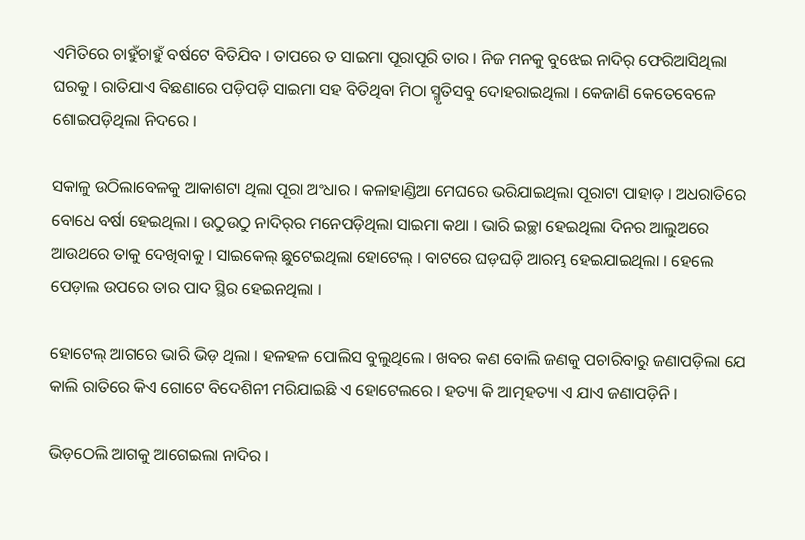ଏମିତିରେ ଚାହୁଁଚାହୁଁ ବର୍ଷଟେ ବିତିଯିବ । ତାପରେ ତ ସାଇମା ପୂରାପୂରି ତାର । ନିଜ ମନକୁ ବୁଝେଇ ନାଦିର୍‍ ଫେରିଆସିଥିଲା ଘରକୁ । ରାତିଯାଏ ବିଛଣାରେ ପଡ଼ିପଡ଼ି ସାଇମା ସହ ବିତିଥିବା ମିଠା ସ୍ମୃତିସବୁ ଦୋହରାଇଥିଲା । କେଜାଣି କେତେବେଳେ ଶୋଇପଡ଼ିଥିଲା ନିଦରେ ।

ସକାଳୁ ଉଠିଲାବେଳକୁ ଆକାଶଟା ଥିଲା ପୂରା ଅଂଧାର । କଳାହାଣ୍ଡିଆ ମେଘରେ ଭରିଯାଇଥିଲା ପୂରାଟା ପାହାଡ଼ । ଅଧରାତିରେ ବୋଧେ ବର୍ଷା ହେଇଥିଲା । ଉଠୁଉଠୁ ନାଦିର୍‍ର ମନେପଡ଼ିଥିଲା ସାଇମା କଥା । ଭାରି ଇଚ୍ଛା ହେଇଥିଲା ଦିନର ଆଲୁଅରେ ଆଉଥରେ ତାକୁ ଦେଖିବାକୁ । ସାଇକେଲ୍‍ ଛୁଟେଇଥିଲା ହୋଟେଲ୍‍ । ବାଟରେ ଘଡ଼ଘଡ଼ି ଆରମ୍ଭ ହେଇଯାଇଥିଲା । ହେଲେ ପେଡ଼ାଲ ଉପରେ ତାର ପାଦ ସ୍ଥିର ହେଇନଥିଲା ।

ହୋଟେଲ୍‍ ଆଗରେ ଭାରି ଭିଡ଼ ଥିଲା । ହଳହଳ ପୋଲିସ ବୁଲୁଥିଲେ । ଖବର କଣ ବୋଲି ଜଣକୁ ପଚାରିବାରୁ ଜଣାପଡ଼ିଲା ଯେ କାଲି ରାତିରେ କିଏ ଗୋଟେ ବିଦେଶିନୀ ମରିଯାଇଛି ଏ ହୋଟେଲରେ । ହତ୍ୟା କି ଆତ୍ମହତ୍ୟା ଏ ଯାଏ ଜଣାପଡ଼ିନି ।

ଭିଡ଼ଠେଲି ଆଗକୁ ଆଗେଇଲା ନାଦିର ।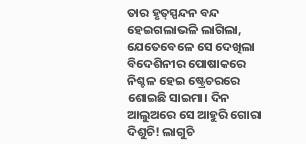ତାର ହୃତ୍‍ସ୍ପନ୍ଦନ ବନ୍ଦ ହେଇଗଲାଭଳି ଲାଗିଲା, ଯେତେବେଳେ ସେ ଦେଖିଲା ବିଦେଶିନୀର ପୋଷାକରେ ନିଶ୍ଚଳ ହେଇ ଷ୍ଟ୍ରେଚରରେ ଶୋଇଛି ସାଇମା। ଦିନ ଆଲୁଅରେ ସେ ଆହୁରି ଗୋରା ଦିଶୁଚି! ଲାଗୁଚି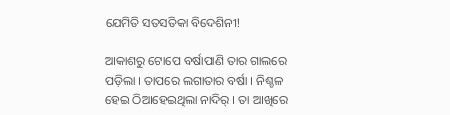ଯେମିତି ସତସତିକା ବିଦେଶିନୀ!

ଆକାଶରୁ ଟୋପେ ବର୍ଷାପାଣି ତାର ଗାଲରେ ପଡ଼ିଲା । ତାପରେ ଲଗାତାର ବର୍ଷା । ନିଶ୍ଚଳ ହେଇ ଠିଆହେଇଥିଲା ନାଦିର୍‍ । ତା ଆଖିରେ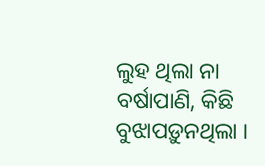ଲୁହ ଥିଲା ନା ବର୍ଷାପାଣି, କିଛି ବୁଝାପଡ଼ୁନଥିଲା ।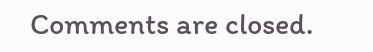Comments are closed.